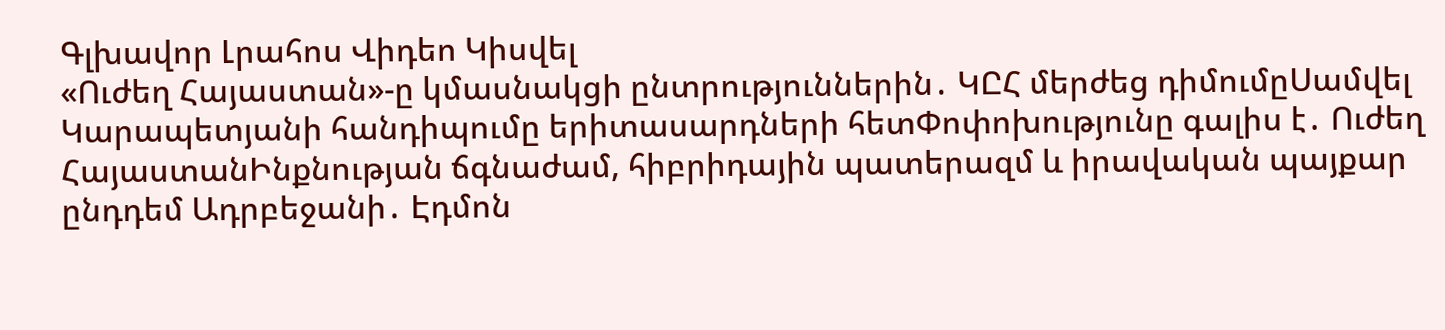Գլխավոր Լրահոս Վիդեո Կիսվել
«Ուժեղ Հայաստան»-ը կմասնակցի ընտրություններին․ ԿԸՀ մերժեց դիմումըՍամվել Կարապետյանի հանդիպումը երիտասարդների հետՓոփոխությունը գալիս է․ Ուժեղ ՀայաստանԻնքնության ճգնաժամ, հիբրիդային պատերազմ և իրավական պայքար ընդդեմ Ադրբեջանի․ Էդմոն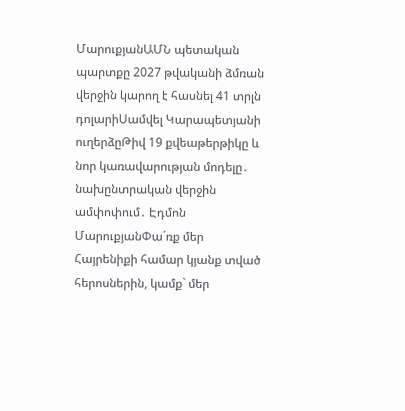ՄարուքյանԱՄՆ պետական պարտքը 2027 թվականի ձմռան վերջին կարող է հասնել 41 տրլն դոլարիՍամվել Կարապետյանի ուղերձըԹիվ 19 քվեաթերթիկը և նոր կառավարության մոդելը․ նախընտրական վերջին ամփոփում․ Էդմոն ՄարուքյանՓա´ռք մեր Հայրենիքի համար կյանք տված հերոսներին, կամք` մեր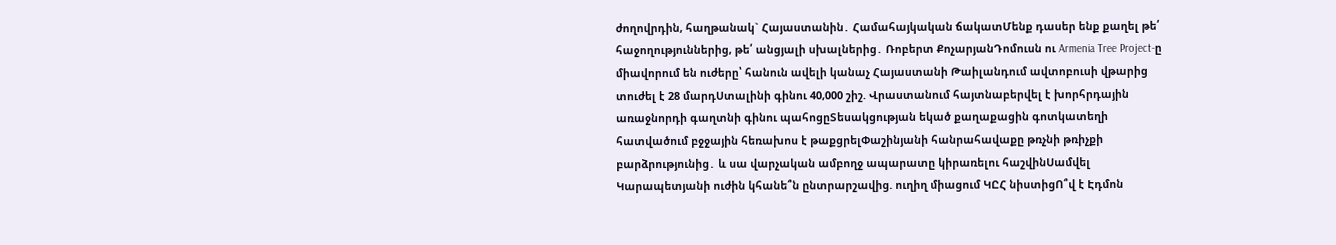ժողովրդին, հաղթանակ` Հայաստանին․ Համահայկական ճակատՄենք դասեր ենք քաղել թե՛ հաջողություններից, թե՛ անցյալի սխալներից․ Ռոբերտ ՔոչարյանԴոմուսն ու Armenia Tree Project-ը միավորում են ուժերը՝ հանուն ավելի կանաչ Հայաստանի Թաիլանդում ավտոբուսի վթարից տուժել է 28 մարդՍտալինի գինու 40,000 շիշ. Վրաստանում հայտնաբերվել է խորհրդային առաջնորդի գաղտնի գինու պահոցըՏեսակցության եկած քաղաքացին գոտկատեղի հատվածում բջջային հեռախոս է թաքցրելՓաշինյանի հանրահավաքը թռչնի թռիչքի բարձրությունից․ և սա վարչական ամբողջ ապարատը կիրառելու հաշվինՍամվել Կարապետյանի ուժին կհանե՞ն ընտրարշավից. ուղիղ միացում ԿԸՀ նիստիցՈ՞վ է Էդմոն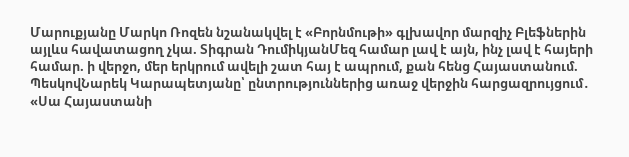Մարուքյանը Մարկո Ռոզեն նշանակվել է «Բորնմութի» գլխավոր մարզիչ Բլեֆներին այլևս հավատացող չկա. Տիգրան ԴումիկյանՄեզ համար լավ է այն, ինչ լավ է հայերի համար. ի վերջո, մեր երկրում ավելի շատ հայ է ապրում, քան հենց Հայաստանում. ՊեսկովՆարեկ Կարապետյանը՝ ընտրություններից առաջ վերջին հարցազրույցում․ «Սա Հայաստանի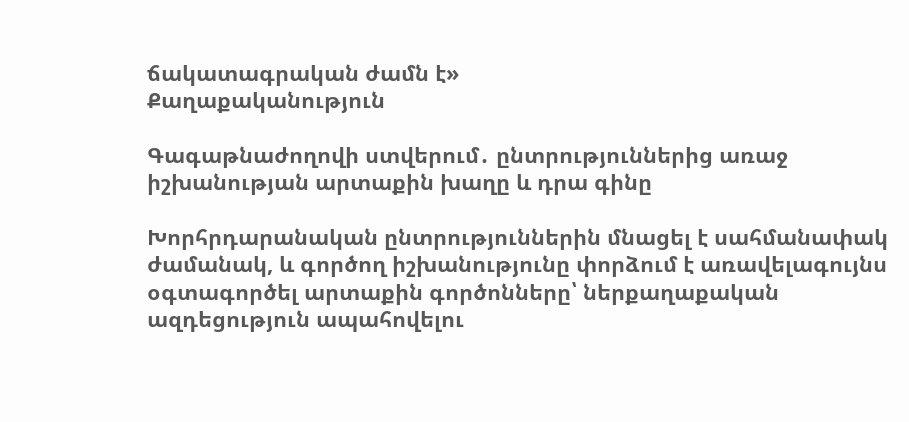ճակատագրական ժամն է»
Քաղաքականություն

Գագաթնաժողովի ստվերում․ ընտրություններից առաջ իշխանության արտաքին խաղը և դրա գինը

Խորհրդարանական ընտրություններին մնացել է սահմանափակ ժամանակ, և գործող իշխանությունը փորձում է առավելագույնս օգտագործել արտաքին գործոնները՝ ներքաղաքական ազդեցություն ապահովելու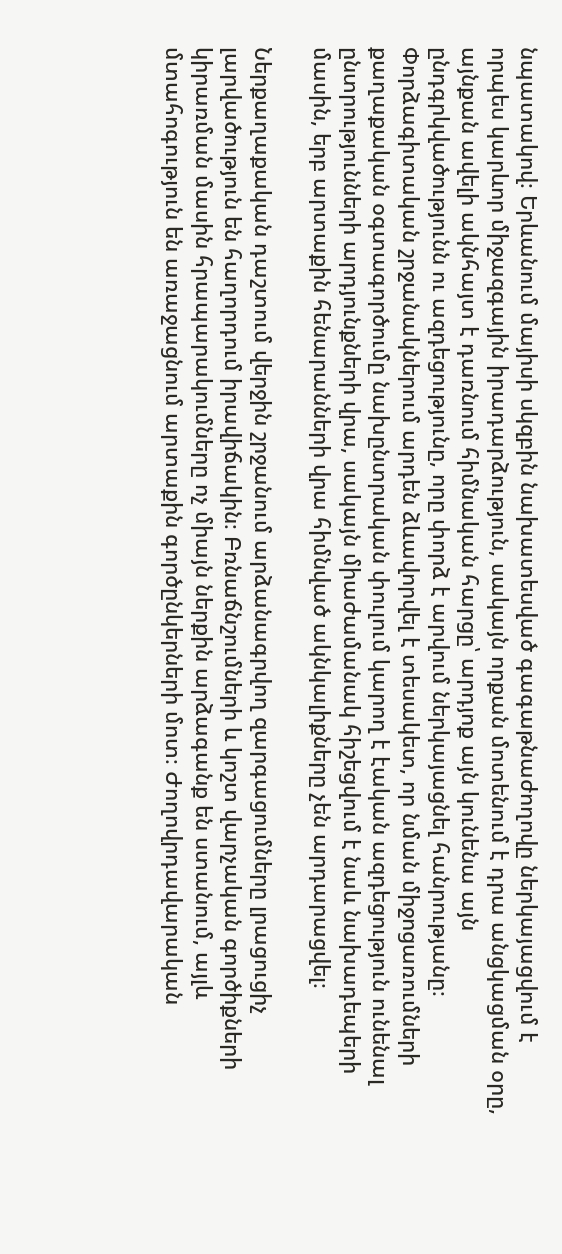նպատակով։ Երևանում մայիսի սկզբին նախատեսված գագաթնաժողովը ներկայացվում է որպես կարևոր միջազգային իրադարձություն, սակայն որքան մոտենում է դրա անցկացման օրը, այնքան ավելի ակնհայտ է դառնում հիմնական հարցը՝ արդյոք այն կունենա այն ընդգրկվածությունն ու ազդեցությունը, որը փորձ է արվում ներկայացնել հանրությանը։ Փորձագիտական շրջանակներում արդեն ձևավորվել է տեսակետ, որ նման միջոցառումների քաղաքական օգտագործումը նախընտրական փուլում կարող է էական ազդեցություն ունենալ ընտրությունների արդյունքների վրա, սակայն միաժամանակ հիշեցվում է նաև նախադեպերի մասին, երբ արտաքին հենարանների վրա հիմնված ակնկալիքները չեն արդարացվել։

Ներքաղաքական դաշտում վերջին շրջանում արձանագրվող զարգացումները լրացուցիչ լարվածություն են հաղորդում իրավիճակին։ Բռնաճնշումների և կոշտ վարչական գործիքների կիրառման մասին հրապարակումները ոչ միայն ներքին արձագանք են ստանում, այլև մտահոգություն են առաջացնում արտաքին գործընկերների մոտ։ Ժողովրդավարական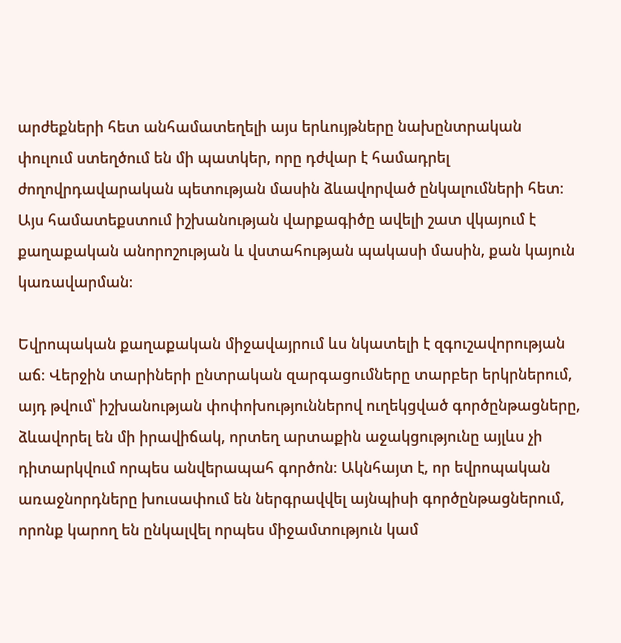արժեքների հետ անհամատեղելի այս երևույթները նախընտրական փուլում ստեղծում են մի պատկեր, որը դժվար է համադրել ժողովրդավարական պետության մասին ձևավորված ընկալումների հետ։ Այս համատեքստում իշխանության վարքագիծը ավելի շատ վկայում է քաղաքական անորոշության և վստահության պակասի մասին, քան կայուն կառավարման։

Եվրոպական քաղաքական միջավայրում ևս նկատելի է զգուշավորության աճ։ Վերջին տարիների ընտրական զարգացումները տարբեր երկրներում, այդ թվում՝ իշխանության փոփոխություններով ուղեկցված գործընթացները, ձևավորել են մի իրավիճակ, որտեղ արտաքին աջակցությունը այլևս չի դիտարկվում որպես անվերապահ գործոն։ Ակնհայտ է, որ եվրոպական առաջնորդները խուսափում են ներգրավվել այնպիսի գործընթացներում, որոնք կարող են ընկալվել որպես միջամտություն կամ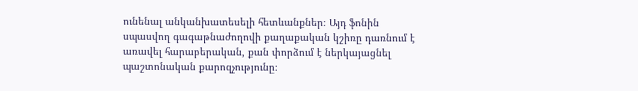ունենալ անկանխատեսելի հետևանքներ։ Այդ ֆոնին սպասվող գագաթնաժողովի քաղաքական կշիռը դառնում է առավել հարաբերական, քան փորձում է ներկայացնել պաշտոնական քարոզչությունը։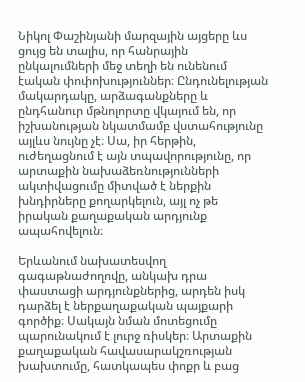Նիկոլ Փաշինյանի մարզային այցերը ևս ցույց են տալիս, որ հանրային ընկալումների մեջ տեղի են ունենում էական փոփոխություններ։ Ընդունելության մակարդակը, արձագանքները և ընդհանուր մթնոլորտը վկայում են, որ իշխանության նկատմամբ վստահությունը այլևս նույնը չէ։ Սա, իր հերթին, ուժեղացնում է այն տպավորությունը, որ արտաքին նախաձեռնությունների ակտիվացումը միտված է ներքին խնդիրները քողարկելուն, այլ ոչ թե իրական քաղաքական արդյունք ապահովելուն։

Երևանում նախատեսվող գագաթնաժողովը, անկախ դրա փաստացի արդյունքներից, արդեն իսկ դարձել է ներքաղաքական պայքարի գործիք։ Սակայն նման մոտեցումը պարունակում է լուրջ ռիսկեր։ Արտաքին քաղաքական հավասարակշռության խախտումը, հատկապես փոքր և բաց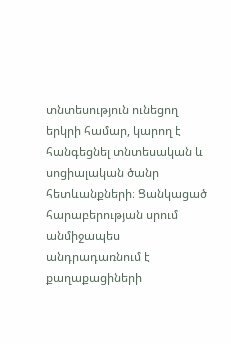տնտեսություն ունեցող երկրի համար, կարող է հանգեցնել տնտեսական և սոցիալական ծանր հետևանքների։ Ցանկացած հարաբերության սրում անմիջապես անդրադառնում է քաղաքացիների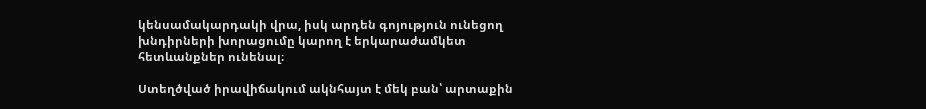կենսամակարդակի վրա, իսկ արդեն գոյություն ունեցող խնդիրների խորացումը կարող է երկարաժամկետ հետևանքներ ունենալ։

Ստեղծված իրավիճակում ակնհայտ է մեկ բան՝ արտաքին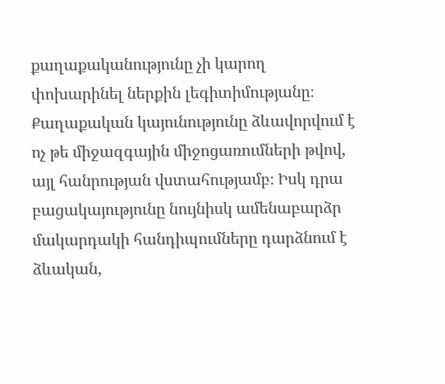քաղաքականությունը չի կարող փոխարինել ներքին լեգիտիմությանը։ Քաղաքական կայունությունը ձևավորվում է ոչ թե միջազգային միջոցառումների թվով, այլ հանրության վստահությամբ։ Իսկ դրա բացակայությունը նույնիսկ ամենաբարձր մակարդակի հանդիպումները դարձնում է ձևական,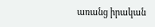առանց իրական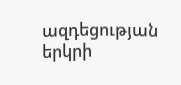ազդեցության երկրի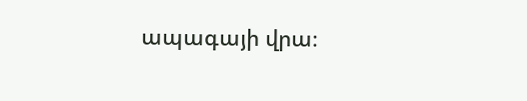ապագայի վրա։